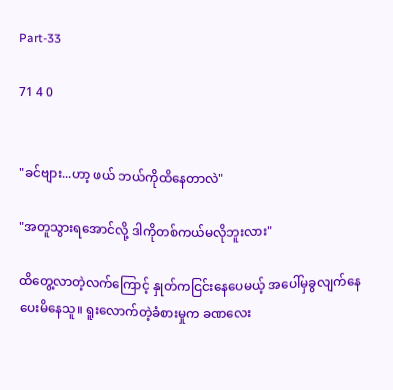Part-33

71 4 0


"ခင်ဗျား...ဟာ့ ဖယ် ဘယ်ကိုထိနေတာလဲ"

"အတူသွားရအောင်လို့ ဒါကိုတစ်ကယ်မလိုဘူးလား"

ထိတွေ့လာတဲ့လက်ကြောင့် နှုတ်ကငြင်းနေပေမယ့် အပေါ်မှခွလျက်နေပေးမိနေသူ။ ရူးလောက်တဲ့ခံစားမှုက ခဏလေး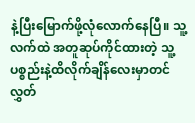နဲ့ပြီးမြောက်ဖို့လုံလောက်နေပြီ။ သူ့လက်ထဲ အတူဆုပ်ကိုင်ထားတဲ့ သူ့ပစ္စည်းနဲ့ထိလိုက်ချိန်လေးမှာတင် လွှတ်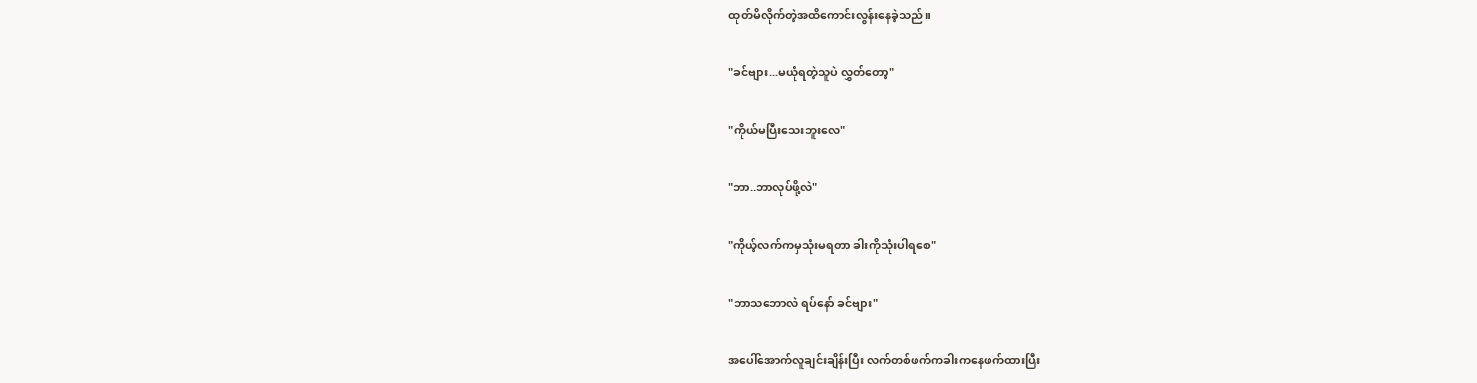ထုတ်မိလိုက်တဲ့အထိကောင်းလွန်းနေခဲ့သည်။

"ခင်ဗျား...မယုံရတဲ့သူပဲ လွှတ်တော့"

"ကိုယ်မပြီးသေးဘူးလေ"

"ဘာ..ဘာလုပ်ဖို့လဲ"

"ကိုယ့်လက်ကမှသုံးမရတာ ခါးကိုသုံးပါရစေ"

"ဘာသဘောလဲ ရပ်နော် ခင်ဗျား"

အပေါ်အောက်လူချင်းချိန်းပြီး လက်တစ်ဖက်ကခါးကနေဖက်ထားပြီး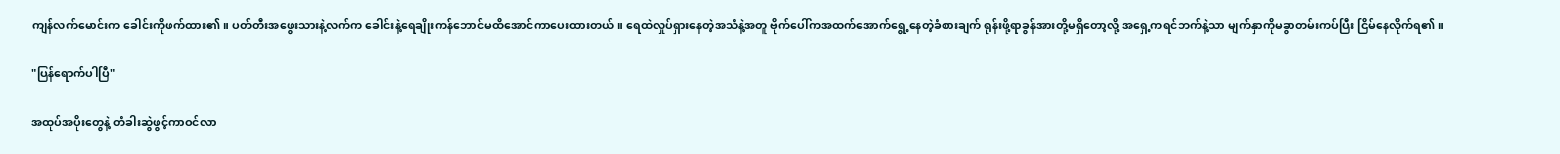ကျန်လက်မောင်းက ခေါင်းကိုဖက်ထား၏။ ပတ်တီးအဖွေးသားနဲ့လက်က ခေါင်းနဲ့ရေချိုးကန်ဘောင်မထိအောင်ကာပေးထားတယ်။ ရေထဲလှုပ်ရှားနေတဲ့အသံနဲ့အတူ ဗိုက်ပေါ်ကအထက်အောက်ရွေ့နေတဲ့ခံစားချက် ရုန်းဖို့ရာခွန်အားတို့မရှိတော့လို့ အရှေ့ကရင်ဘက်နဲ့သာ မျက်နှာကိုမခွာတမ်းကပ်ပြီး ငြိမ်နေလိုက်ရ၏။

"ပြန်ရောက်ပါပြီ"

အထုပ်အပိုးတွေနဲ့ တံခါးဆွဲဖွင့်ကာဝင်လာ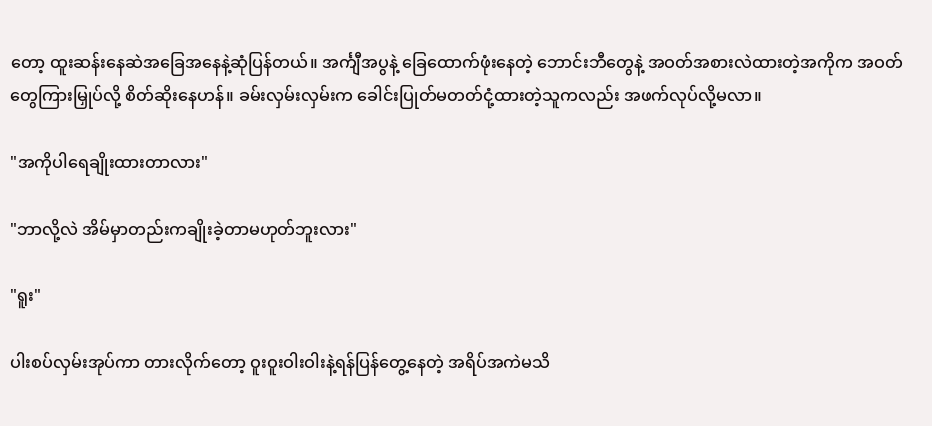တော့ ထူးဆန်းနေဆဲအခြေအနေနဲ့ဆုံပြန်တယ်။ အင်္ကျီအပွနဲ့ ခြေထောက်ဖုံးနေတဲ့ ဘောင်းဘီတွေနဲ့ အဝတ်အစားလဲထားတဲ့အကိုက အဝတ်တွေကြားမြှုပ်လို့ စိတ်ဆိုးနေဟန်။ ခမ်းလှမ်းလှမ်းက ခေါင်းပြုတ်မတတ်ငုံ့ထားတဲ့သူကလည်း အဖက်လုပ်လို့မလာ။

"အကိုပါရေချိုးထားတာလား"

"ဘာလို့လဲ အိမ်မှာတည်းကချိုးခဲ့တာမဟုတ်ဘူးလား"

"ရူး"

ပါးစပ်လှမ်းအုပ်ကာ တားလိုက်တော့ ဝူးဝူးဝါးဝါးနဲ့ရန်ပြန်တွေ့နေတဲ့ အရိပ်အကဲမသိ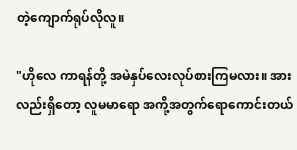တဲ့ကျောက်ရုပ်လိုလူ။

"ဟိုလေ ကာရန်တို့ အမဲနှပ်လေးလုပ်စားကြမလား။ အားလည်းရှိတော့ လူမမာရော အကို့အတွက်ရောကောင်းတယ်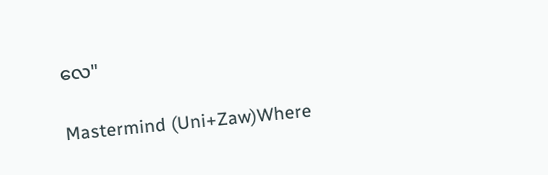လေ"

Mastermind (Uni+Zaw)Where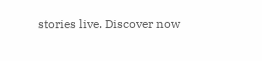stories live. Discover now